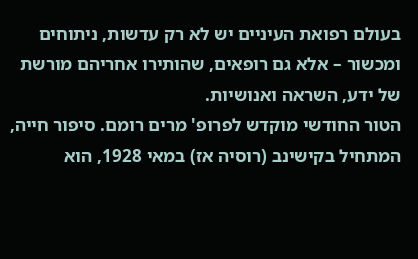בעולם רפואת העיניים יש לא רק עדשות, ניתוחים ומכשור – אלא גם רופאים, שהותירו אחריהם מורשת של ידע, השראה ואנושיות.
הטור החודשי מוקדש לפרופ' מרים רומם. סיפור חייה, המתחיל בקישינב (רוסיה אז) במאי 1928, הוא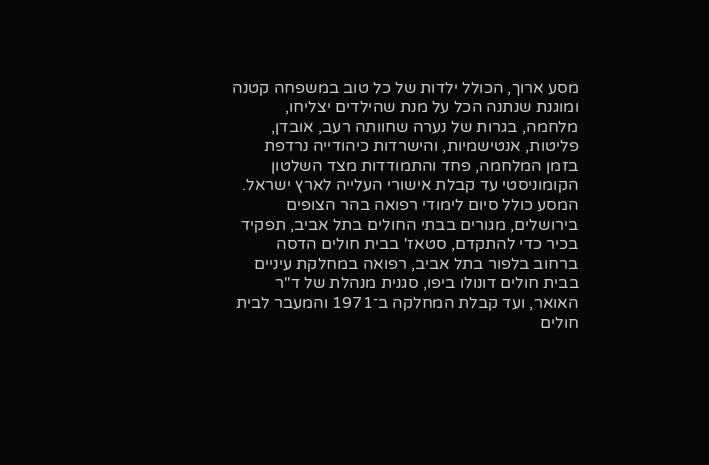מסע ארוך, הכולל ילדות של כל טוב במשפחה קטנה ומוגנת שנתנה הכל על מנת שהילדים יצליחו, מלחמה, בגרות של נערה שחוותה רעב, אובדן, פליטות, אנטישמיות, והישרדות כיהודייה נרדפת בזמן המלחמה, פחד והתמודדות מצד השלטון הקומוניסטי עד קבלת אישורי העלייה לארץ ישראל.
המסע כולל סיום לימודי רפואה בהר הצופים בירושלים, מגורים בבתי החולים בתל אביב, תפקיד בכיר כדי להתקדם, סטאז' בבית חולים הדסה ברחוב בלפור בתל אביב, רפואה במחלקת עיניים בבית חולים דונולו ביפו, סגנית מנהלת של ד"ר האואר, ועד קבלת המחלקה ב־1971 והמעבר לבית חולים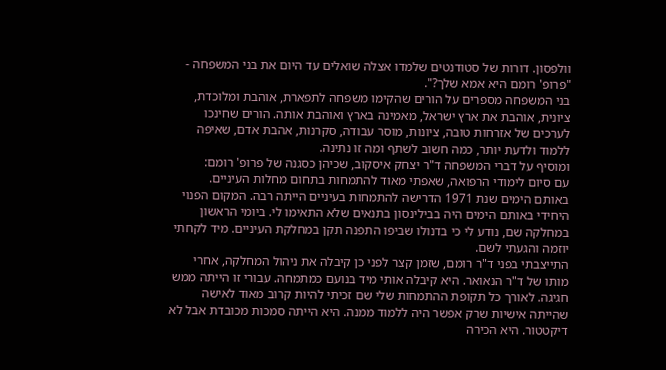וולפסון. דורות של סטודנטים שלמדו אצלה שואלים עד היום את בני המשפחה - "פרופ' רומם היא אמא שלך?".
בני המשפחה מספרים על הורים שהקימו משפחה לתפארת, אוהבת ומלוכדת, ציונית, אוהבת את ארץ ישראל, מאמינה בארץ ואוהבת אותה. הורים שחינכו לערכים של אזרחות טובה, ציונות, מוסר עבודה, סקרנות, אהבת אדם, שאיפה ללמוד ולדעת יותר, כמה חשוב לשתף ומה זו נתינה.
ומוסיף על דברי המשפחה ד"ר יצחק איסקוב, שכיהן כסגנה של פרופ' רומם:
עם סיום לימודי הרפואה, שאפתי מאוד להתמחות בתחום מחלות העיניים.
באותם הימים שנת 1971 הדרישה להתמחות בעיניים הייתה רבה. המקום הפנוי היחידי באותם הימים היה בבילינסון בתנאים שלא התאימו לי. ביומי הראשון במחלקה שם, נודע לי כי בדנולו שביפו התפנה תקן במחלקת העיניים. מיד לקחתי יוזמה והגעתי לשם.
התייצבתי בפני ד"ר רומם, שזמן קצר לפני כן קיבלה את ניהול המחלקה, אחרי מותו של ד"ר הנאואר. היא קיבלה אותי מיד בנועם כמתמחה. עבורי זו הייתה ממש חגיגה. לאורך כל תקופת ההתמחות שלי שם זכיתי להיות קרוב מאוד לאישה שהייתה אישיות שרק אפשר היה ללמוד ממנה. היא הייתה סמכות מכובדת אבל לא דיקטטור. היא הכירה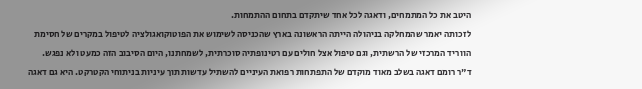היטב את כל המתמחים, ודאגה לכל אחד שיתקדם בתחום ההתמחות.
לזכותה יאמר שהמחלקה בניהולה הייתה הראשונה בארץ שהכניסה לשימוש את הפוטוקואגולציה לטיפול במקרים של חסימת הווריד המרכזי של הרשתית, וגם טיפול אצל חולים עם רטינופתיה סוכרתית, לשמחתנו, היום הסיבוב הזה כמעט ולא נפגש.
ד"ר רומם דאגה בשלב מאוד מוקדם של התפתחות רפואת העיניים להשתיל עדשות תוך עיניות בניתוחי הקטרקט. היא גם דאגה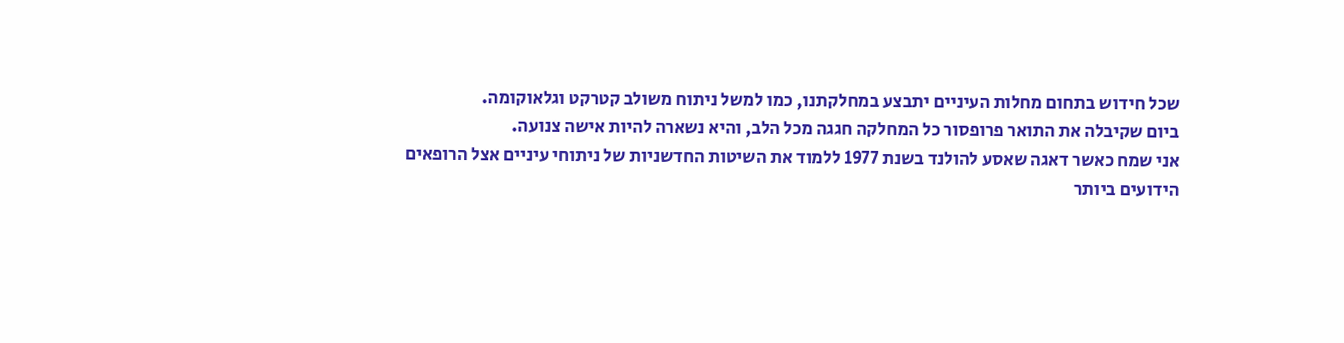שכל חידוש בתחום מחלות העיניים יתבצע במחלקתנו, כמו למשל ניתוח משולב קטרקט וגלאוקומה.
ביום שקיבלה את התואר פרופסור כל המחלקה חגגה מכל הלב, והיא נשארה להיות אישה צנועה.
אני שמח כאשר דאגה שאסע להולנד בשנת 1977 ללמוד את השיטות החדשניות של ניתוחי עיניים אצל הרופאים הידועים ביותר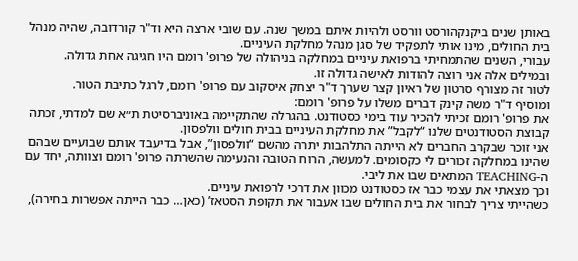באותן שנים ביקנקהורסט וורסט ולהיות איתם במשך שנה. עם שובי ארצה היא וד"ר קורדובה, שהיה מנהל בית החולים, מינו אותי לתפקיד של סגן מנהל מחלקת העיניים.
עבורי, השנים שהתמחיתי ברפואת עיניים במחלקה בניהולה של פרופ' רומם היו חגיגה אחת גדולה. ובמילים אלה אני רוצה להודות לאישה גדולה זו.
לטור זה מצורף סרטון של ראיון קצר שערך ד"ר יצחק איסקוב עם פרופ' רומם, לרגל כתיבת הטור.
ומוסיף ד"ר משה קינק דברים משלו על פרופ' רומם:
את פרופ' רומם זכיתי להכיר עוד בימי כסטודנט. בהגרלה שהתקיימה באוניברסיטת ת״א שם למדתי, זכתה קבוצת הסטודנטים שלנו “לקבל” את מחלקת העיניים בבית חולים וולפסון.
אני זוכר שבקרב החברים לא הייתה התלהבות יתרה מהשם “וולפסון”, אבל בדיעבד אותם שבועיים שבהם שהינו במחלקה זכורים לי כקסומים. למעשה, הרוח הטובה והנעימה שהשרתה פרופ' רומם וצוותה, יחד עם ה-TEACHING המתאים שבו את ליבי.
וכך מצאתי את עצמי כבר אז כסטודנט מכוון את דרכי לרפואת עיניים.
כשהייתי צריך לבחור את בית החולים שבו אעבור את תקופת הסטאז’ (כאן… כבר הייתה אפשרות בחירה),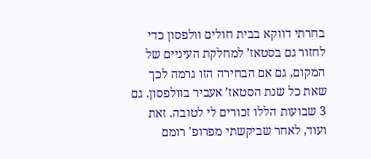בחרתי דווקא בבית חולים וולפסון כדי לחזור גם בסטאז’ למחלקת העיניים של המקום, גם אם הבחירה הזו גרמה לכך שאת כל שנת הסטאז’ אעביר בוולפסון. גם 3 שבועות הללו זכורים לי לטובה. זאת ועוד, לאחר שביקשתי מפרופ' רומם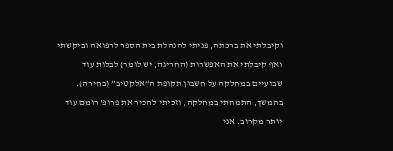וקיבלתי את ברכתה, פניתי להנהלת בית הספר לרפואה וביקשתי ואף קיבלתי את האפשרות (החריגה, יש לומר) לבלות עוד שבועיים במחלקה על חשבון תקופת ה“אלקטיב” (בחירה).
בהמשך, התמחתי במחלקה, וזכיתי להכיר את פרופ' רומם עוד יותר מקרוב. אני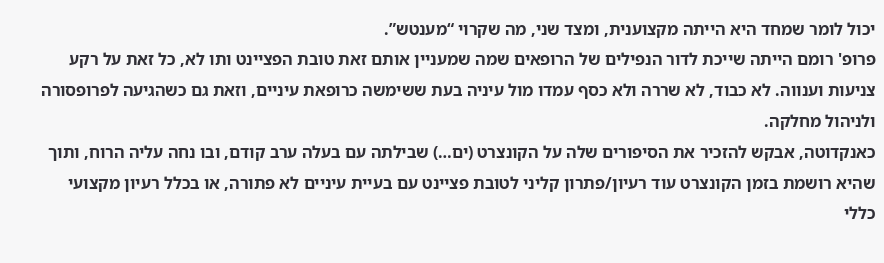יכול לומר שמחד היא הייתה מקצוענית, ומצד שני, מה שקרוי “מענטש”.
פרופ' רומם הייתה שייכת לדור הנפילים של הרופאים שמה שמעניין אותם זאת טובת הפציינט ותו לא, כל זאת על רקע צניעות וענווה. לא כבוד, לא שררה ולא כסף עמדו מול עיניה בעת ששימשה כרופאת עיניים, וזאת גם כשהגיעה לפרופסורה ולניהול מחלקה.
כאנקדוטה, אבקש להזכיר את הסיפורים שלה על הקונצרט (ים…) שבילתה עם בעלה ערב קודם, ובו נחה עליה הרוח, ותוך שהיא רושמת בזמן הקונצרט עוד רעיון/פתרון קליני לטובת פציינט עם בעיית עיניים לא פתורה, או בכלל רעיון מקצועי כללי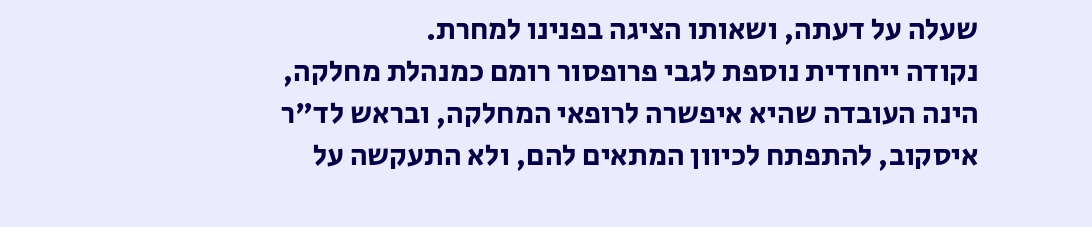שעלה על דעתה, ושאותו הציגה בפנינו למחרת.
נקודה ייחודית נוספת לגבי פרופסור רומם כמנהלת מחלקה, הינה העובדה שהיא איפשרה לרופאי המחלקה, ובראש לד"ר איסקוב, להתפתח לכיוון המתאים להם, ולא התעקשה על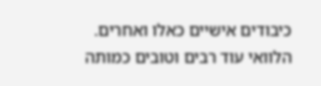כיבודים אישיים כאלו ואחרים.
הלוואי עוד רבים וטובים כמותה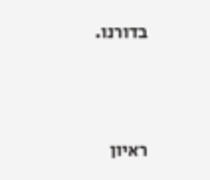בדורנו.





ראיון